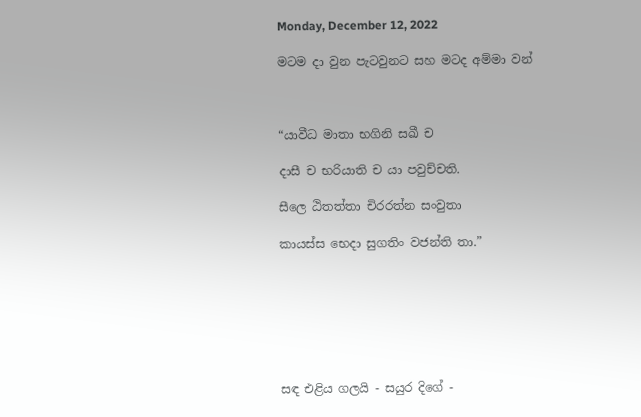Monday, December 12, 2022

මටම දා වුන පැටවුනට සහ මටද අම්මා වන්



“යාවීධ මාතා භගිනි සඛී ච

දාසී ච භරියාති ච යා පවුච්චති.

සීලෙ ඨිතත්තා චිරරත්න සංවුතා

කායස්ස භෙදා සුගතිං වජන්ති තා.”







සඳ එළිය ගලයි - සයුර දිගේ -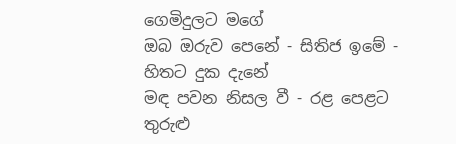ගෙමිදුලට මගේ
ඔබ ඔරුව පෙනේ - සිතිජ ඉමේ - හිතට දුක දැනේ
මඳ පවන නිසල වී - රළ පෙළට තුරුළු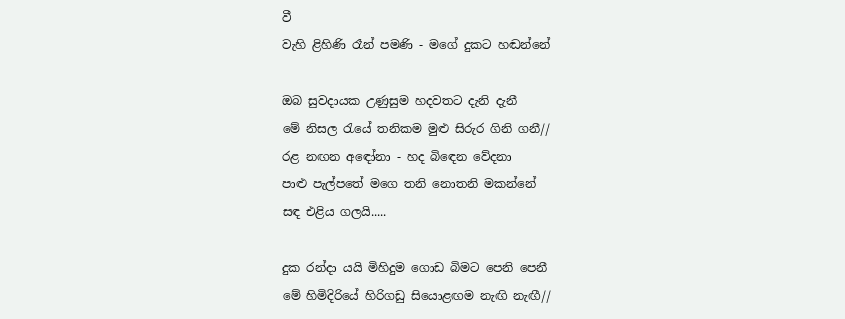වී
වැහි ළිහිණි රෑන් පමණි - මගේ දුකට හඬන්නේ

ඔබ සුවදායක උණුසුම හදවතට දැනි දැනී
මේ නිසල රැයේ තනිකම මුළු සිරුර ගිනි ගනී//
රළ නඟන අඳෝනා - හද බිඳෙන වේදනා
පාළු පැල්පතේ මගෙ තනි නොතනි මකන්නේ
සඳ එළිය ගලයි.....

දුක රන්දා යයි මිහිදුම ගොඩ බිමට පෙනි පෙනී
මේ හිමිදිරියේ හිරිගඩු සියොළඟම නැඟි නැඟී//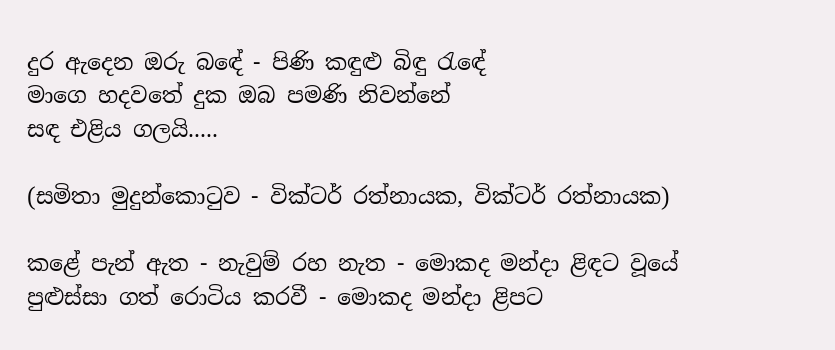දුර ඇදෙන ඔරු බඳේ - පිණි කඳුළු බිඳු රැඳේ
මාගෙ හදවතේ දුක ඔබ පමණි නිවන්නේ
සඳ එළිය ගලයි.....

(සමිතා මුදුන්කොටුව - වික්ටර් රත්නායක, වික්ටර් රත්නායක)

කළේ පැන් ඇත - නැවුම් රහ නැත - මොකද මන්දා ළිඳට වූයේ
පුළුස්සා ගත් රොටිය කරවී - මොකද මන්දා ළිපට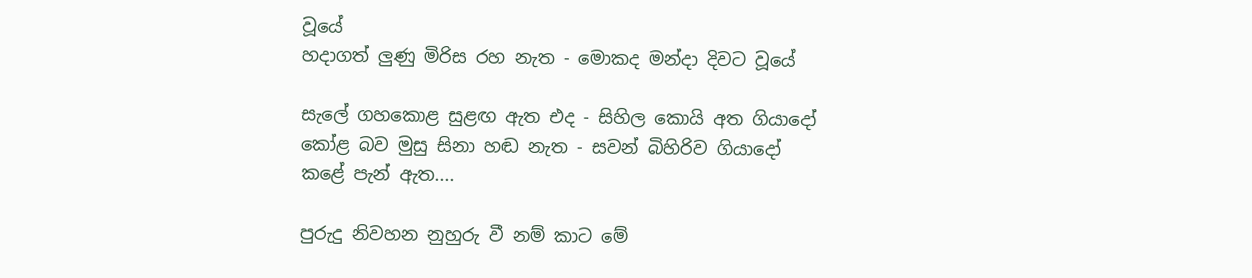වූයේ
හදාගත් ලුණු මිරිස රහ නැත - මොකද මන්දා දිවට වූයේ

සැලේ ගහකොළ සුළඟ ඇත එද - සිහිල කොයි අත ගියාදෝ
කෝළ බව මුසු සිනා හඬ නැත - සවන් බිහිරිව ගියාදෝ
කළේ පැන් ඇත....

පුරුදු නිවහන නුහුරු වී නම් කාට මේ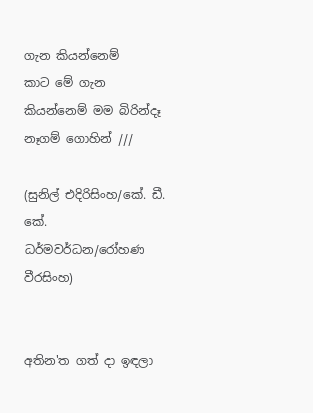ගැන කියන්නෙම්
කාට මේ ගැන කියන්නෙම් මම බිරින්දෑ නෑගම් ගොහින් ///

(සුනිල් එදිරිසිංහ/කේ. ඩී. කේ. ධර්මවර්ධන/රෝහණ වීරසිංහ)


අතින'ත ගත් දා ඉඳලා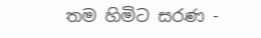තම හිමිට සරණ -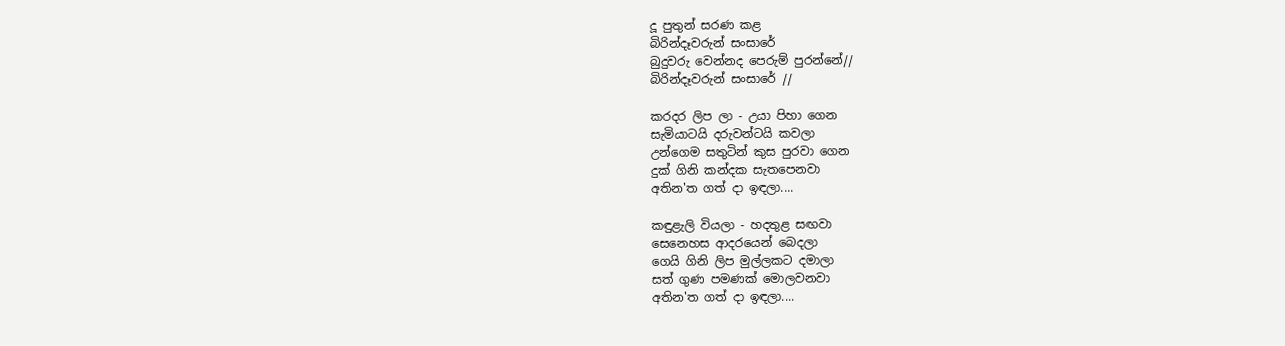දූ පුතුන් සරණ කළ
බිරින්දෑවරුන් සංසාරේ
බුදුවරු වෙන්නද පෙරුම් පුරන්නේ//
බිරින්දෑවරුන් සංසාරේ //

කරදර ලිප ලා - උයා පිහා ගෙන
සැමියාටයි දරුවන්ටයි කවලා
උන්ගෙම සතුටින් කුස පුරවා ගෙන
දුක් ගිනි කන්දක සැතපෙනවා
අතින'ත ගත් දා ඉඳලා....

කඳුළැලි වියලා - හදතුළ සඟවා
සෙනෙහස ආදරයෙන් බෙදලා
ගෙයි ගිනි ලිප මුල්ලකට දමාලා
සත් ගුණ පමණක් මොලවනවා
අතින'ත ගත් දා ඉඳලා....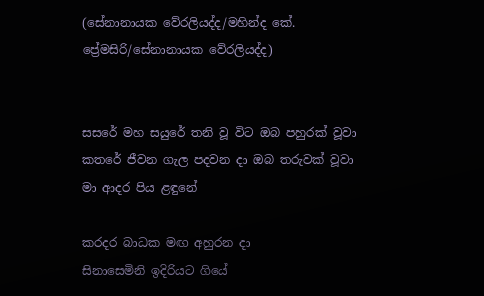(සේනානායක වේරලියද්ද/මහින්ද කේ. ප්‍රේමසිරි/සේනානායක වේරලියද්ද)


සසරේ මහ සයුරේ තනි වූ විට ඔබ පහුරක් වූවා
කතරේ ජීවන ගැල පදවන දා ඔබ තරුවක් වූවා
මා ආදර පිය ළඳුනේ

කරදර බාධක මඟ අහුරන දා
සිනාසෙමිනි ඉදිරියට ගියේ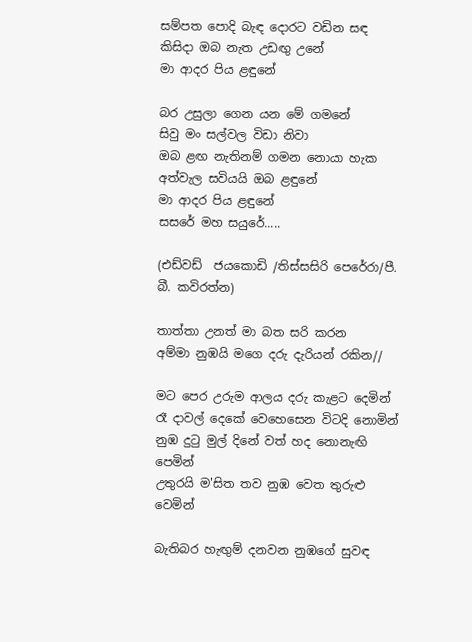සම්පත පොදි බැඳ දොරට වඩින සඳ
කිසිදා ඔබ නැත උඩඟු උනේ
මා ආදර පිය ළඳුනේ

බර උසුලා ගෙන යන මේ ගමනේ
සිවු මං සල්වල විඩා නිවා
ඔබ ළඟ නැතිනම් ගමන නොයා හැක
අත්වැල සවියයි ඔබ ළඳුනේ
මා ආදර පිය ළඳුනේ
සසරේ මහ සයුරේ.....

(එඩ්වඩ්  ජයකොඩි /තිස්සසිරි පෙරේරා/පී. බී. කවිරත්න)

තාත්තා උනත් මා බත සරි කරන
අම්මා නුඹයි මගෙ දරු දැරියන් රකින//

මට පෙර උරුම ආලය දරු කැළට දෙමින්
රෑ දාවල් දෙකේ වෙහෙසෙන විටදි නොමින්
නුඹ දුටු මුල් දිනේ වත් හද නොනැඟි පෙමින්
උතුරයි ම'සිත තව නුඹ වෙත තුරුළු වෙමින්

බැතිබර හැඟුම් දනවන නුඹගේ සුවඳ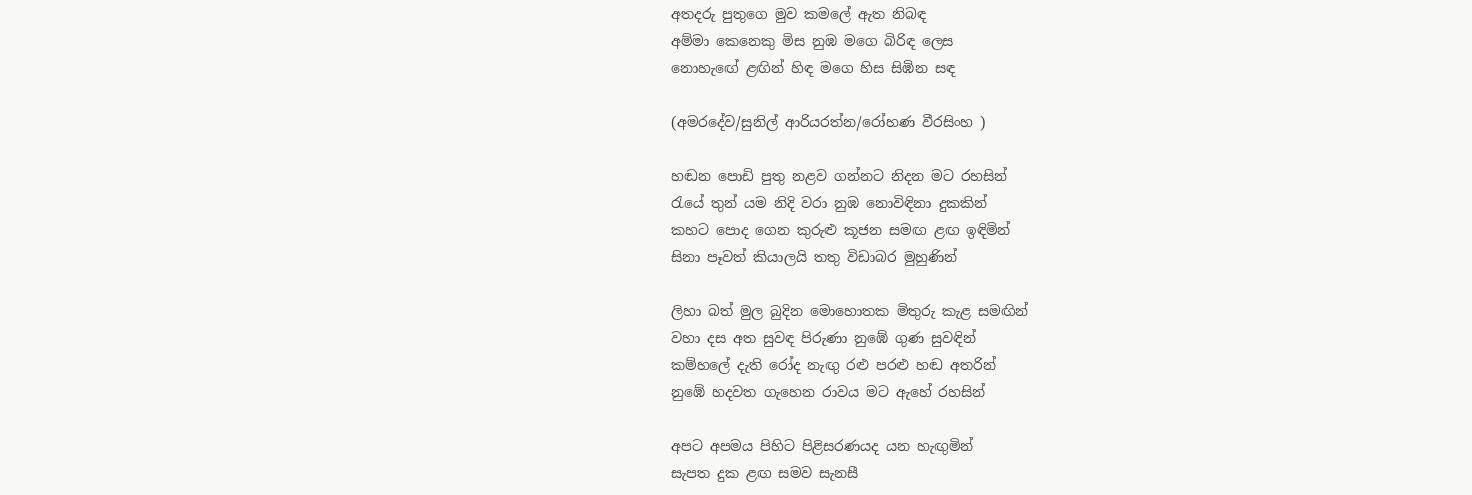අතදරු පුතුගෙ මුව කමලේ ඇත නිබඳ
අම්මා කෙනෙකු මිස නුඹ මගෙ බිරිඳ ලෙස
නොහැඟේ ළඟින් හිඳ මගෙ හිස සිඹින සඳ

(අමරදේව/සුනිල් ආරියරත්න/රෝහණ වීරසිංහ )

හඬන පොඩි පුතු නළව ගන්නට නිදන මට රහසින්
රැයේ තුන් යම නිදි වරා නුඹ නොවිඳිනා දුකකින්
කහට පොද ගෙන කුරුළු කූජන සමඟ ළඟ ඉඳිමින්
සිනා පෑවත් කියාලයි තතු විඩාබර මුහුණින්

ලිහා බත් මුල බුදින මොහොතක මිතුරු කැළ සමඟින්
වහා දස අත සුවඳ පිරුණා නුඹේ ගුණ සුවඳින්
කම්හලේ දැති රෝද නැඟු රළු පරළු හඬ අතරින්
නුඹේ හදවත ගැහෙන රාවය මට ඇහේ රහසින්

අපට අපමය පිහිට පිළිසරණයද යන හැඟුමින්
සැපත දුක ළඟ සමව සැනසී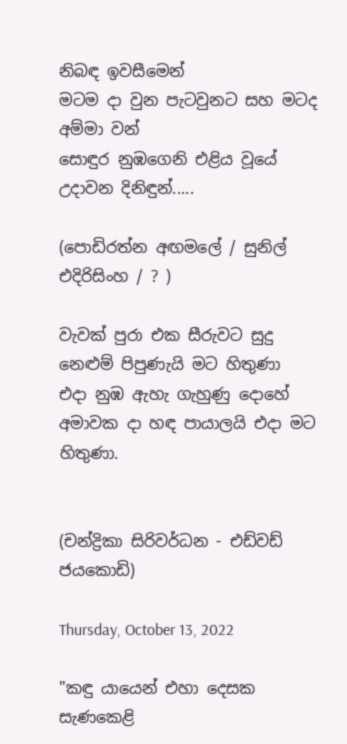නිබඳ ඉවසීමෙන්
මටම දා වුන පැටවුනට සහ මටද අම්මා වන්
සොඳුර නුඹගෙනි එළිය වූයේ උදාවන දිනිඳුන්.....

(පොඩිරත්න අඟමලේ / සුනිල් එදිරිසිංහ / ? )

වැවක් පුරා එක සීරුවට සුදු නෙළුම් පිපුණැයි මට හිතුණා
එදා නුඹ ඇහැ ගැහුණු දොහේ
අමාවක දා හඳ පායාලයි එදා මට හිතුණා.


(චන්ද්‍රිකා සිරිවර්ධන - එඩ්වඩ් ජයකොඩි)

Thursday, October 13, 2022

"කඳු යායෙන් එහා දෙසක සැණකෙළි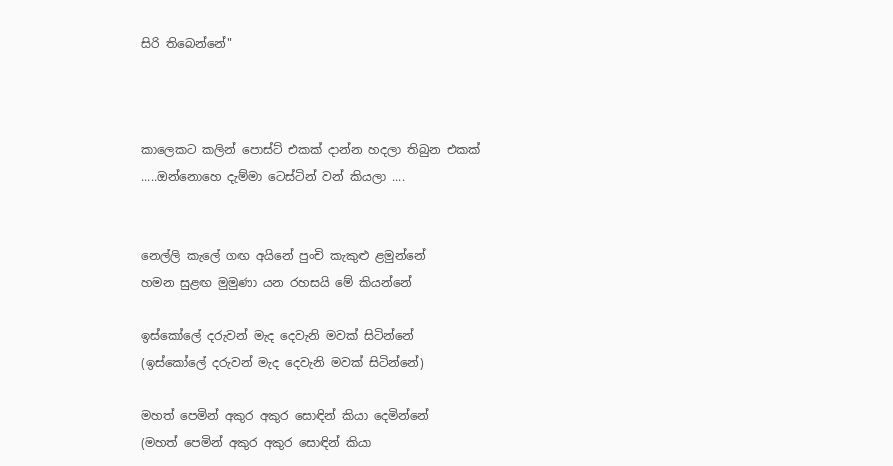සිරි තිබෙන්නේ"



කාලෙකට කලින් පොස්ට් එකක් දාන්න හදලා තිබුන එකක් .....ඔන්නොහෙ දැම්මා ටෙස්ටින් වන් කියලා ....


නෙල්ලි කැලේ ගඟ අයිනේ පුංචි කැකුළු ළමුන්නේ
හමන සුළඟ මුමුණා යන රහසයි මේ කියන්නේ

ඉස්කෝලේ දරුවන් මැද දෙවැනි මවක් සිටින්නේ
(ඉස්කෝලේ දරුවන් මැද දෙවැනි මවක් සිටින්නේ)

මහත් පෙමින් අකුර අකුර සොඳින් කියා දෙමින්නේ
(මහත් පෙමින් අකුර අකුර සොඳින් කියා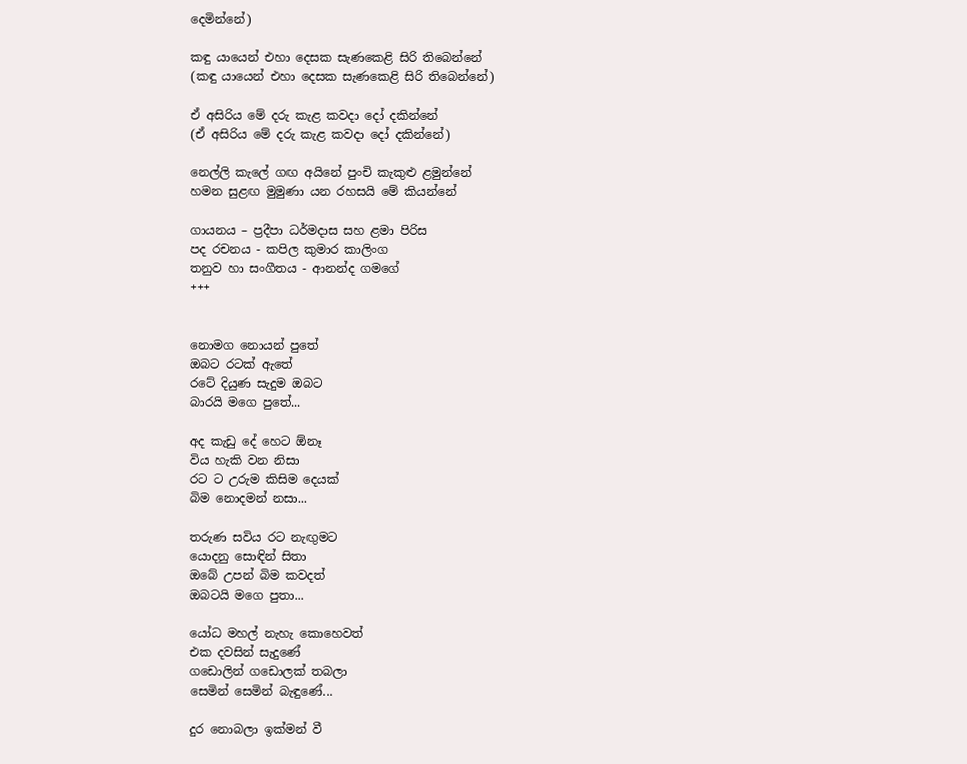දෙමින්නේ)

කඳු යායෙන් එහා දෙසක සැණකෙළි සිරි තිබෙන්නේ
(කඳු යායෙන් එහා දෙසක සැණකෙළි සිරි තිබෙන්නේ)

ඒ අසිරිය මේ දරු කැළ කවදා දෝ දකින්නේ
(ඒ අසිරිය මේ දරු කැළ කවදා දෝ දකින්නේ)

නෙල්ලි කැලේ ගඟ අයිනේ පුංචි කැකුළු ළමුන්නේ
හමන සුළඟ මුමුණා යන රහසයි මේ කියන්නේ

ගායනය – ප්‍රදීපා ධර්මදාස සහ ළමා පිරිස
පද රචනය - කපිල කුමාර කාලිංග
තනුව හා සංගීතය - ආනන්ද ගමගේ
+++


නොමග නොයන් පුතේ
ඔබට රටක් ඇතේ
රටේ දියුණ සැදුම ඔබට
බාරයි මගෙ පුතේ...

අද කැඩු දේ හෙට ඕනෑ
විය හැකි වන නිසා
රට ට උරුම කිසිම දෙයක්
බිම නොදමන් නසා...

තරුණ සවිය රට නැඟුමට
යොදනු සොඳින් සිතා
ඔබේ උපන් බිම කවදත්
ඔබටයි මගෙ පුතා...

යෝධ මහල් නැහැ කොහෙවත්
එක දවසින් සැදුණේ
ගඩොලින් ගඩොලක් තබලා
සෙමින් සෙමින් බැඳුණේ...

දුර නොබලා ඉක්මන් වී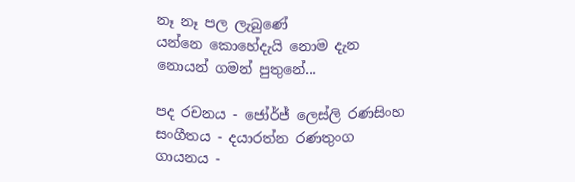නෑ නෑ පල ලැබුණේ
යන්නෙ කොහේදැයි නොම දැන
නොයන් ගමන් පුතුනේ...

පද රචනය - ජෝර්ජ් ලෙස්ලි රණසිංහ
සංගීතය - දයාරත්න රණතුංග
ගායනය -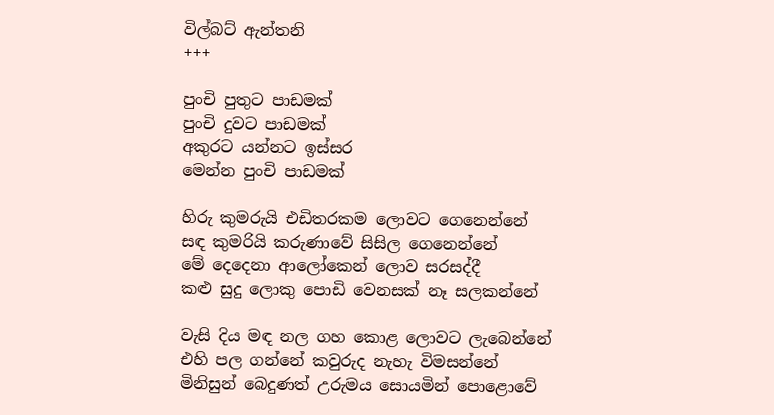විල්බට් ඇන්තනි
+++

පුංචි පුතුට පාඩමක්
පුංචි දුවට පාඩමක්
අකුරට යන්නට ඉස්සර
මෙන්න පුංචි පාඩමක්

හිරු කුමරුයි එඩිතරකම ලොවට ගෙනෙන්නේ
සඳ කුමරියි කරුණාවේ සිසිල ගෙනෙන්නේ
මේ දෙදෙනා ආලෝකෙන් ලොව සරසද්දී
කළු සුදු ලොකු පොඩි වෙනසක් නෑ සලකන්නේ

වැසි දිය මඳ නල ගහ කොළ ලොවට ලැබෙන්නේ
එහි පල ගන්නේ කවුරුද නැහැ විමසන්නේ
මිනිසුන් බෙදුණත් උරුමය සොයමින් පොළොවේ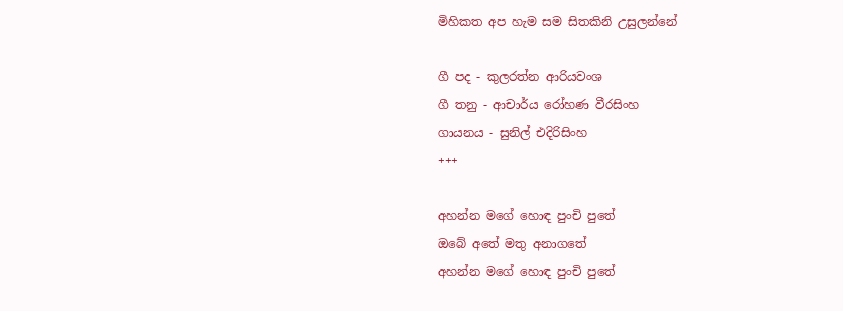මිහිකත අප හැම සම සිතකිනි උසුලන්නේ

ගී පද - කුලරත්න ආරියවංශ
ගී තනු - ආචාර්ය රෝහණ වීරසිංහ
ගායනය - සුනිල් එදිරිසිංහ
+++

අහන්න මගේ හොඳ පුංචි පුතේ
ඔබේ අතේ මතු අනාගතේ
අහන්න මගේ හොඳ පුංචි පුතේ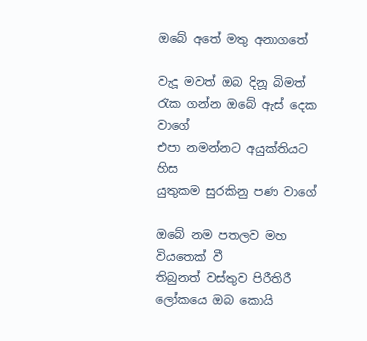ඔබේ අතේ මතු අනාගතේ

වැදූ මවත් ඔබ දිනූ බිමත්
රැක ගන්න ඔබේ ඇස් දෙක වාගේ
එපා නමන්නට අයුක්තියට හිස
යුතුකම සුරකිනු පණ වාගේ

ඔබේ නම පතලව මහ වියතෙක් වී
තිබුනත් වස්තුව පිරීතිරී
ලෝකයෙ ඔබ කොයි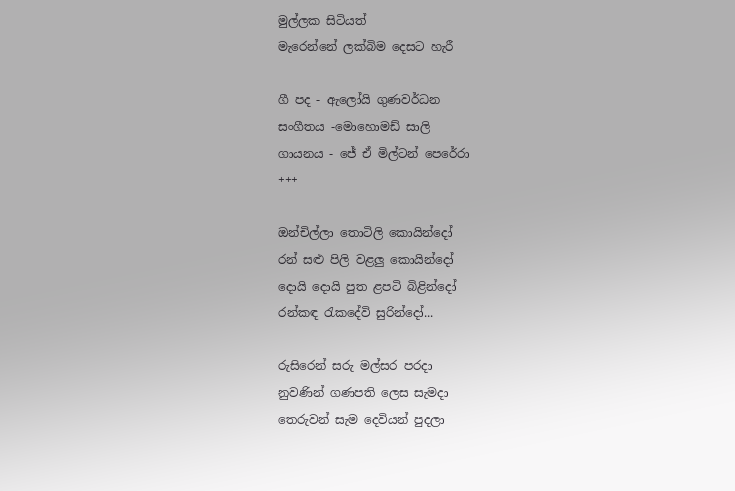මුල්ලක සිටියත්
මැරෙන්නේ ලක්බිම දෙසට හැරී

ගී පද - ඇලෝයි ගුණවර්ධන
සංගීතය -මොහොමඩ් සාලි
ගායනය - ජේ ඒ මිල්ටන් පෙරේරා
+++

ඔන්චිල්ලා තොටිලි කොයින්දෝ
රන් සළු පිලි වළලු කොයින්දෝ
දොයි දොයි පුත ළපටි බිළින්දෝ
රන්කඳ රැකදේවි සුරින්දෝ...

රුසිරෙන් සරු මල්සර පරදා
නුවණින් ගණපති ලෙස සැමදා
තෙරුවන් සැම දෙවියන් පුදලා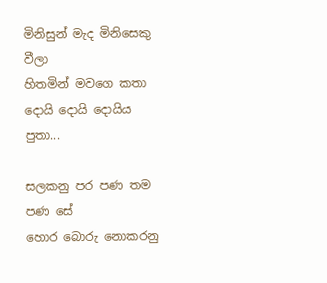මිනිසුන් මැද මිනිසෙකු වීලා
හිතමින් මවගෙ කතා
දොයි දොයි දොයිය පුතා...

සලකනු පර පණ තම පණ සේ
හොර බොරු නොකරනු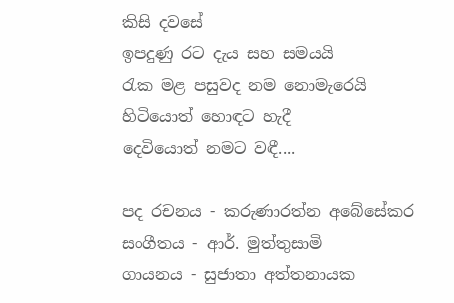කිසි දවසේ
ඉපදුණු රට දැය සහ සමයයි
රැක මළ පසුවද නම නොමැරෙයි
හිටියොත් හොඳට හැදී
දෙවියොත් නමට වඳී....

පද රචනය - කරුණාරත්න අබේසේකර
සංගීතය - ආර්. මුත්තුසාමි
ගායනය - සුජාතා අත්තනායක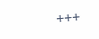+++